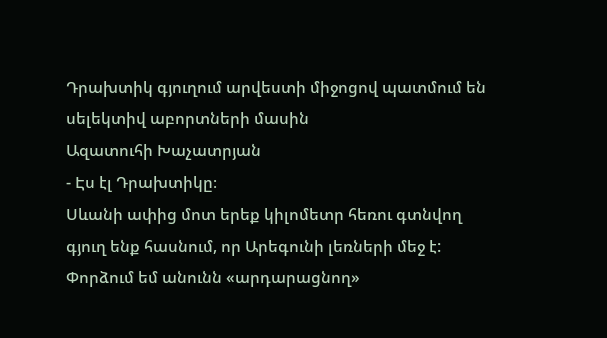Դրախտիկ գյուղում արվեստի միջոցով պատմում են սելեկտիվ աբորտների մասին
Ազատուհի Խաչատրյան
- Էս էլ Դրախտիկը։
Սևանի ափից մոտ երեք կիլոմետր հեռու գտնվող գյուղ ենք հասնում, որ Արեգունի լեռների մեջ է: Փորձում եմ անունն «արդարացնող»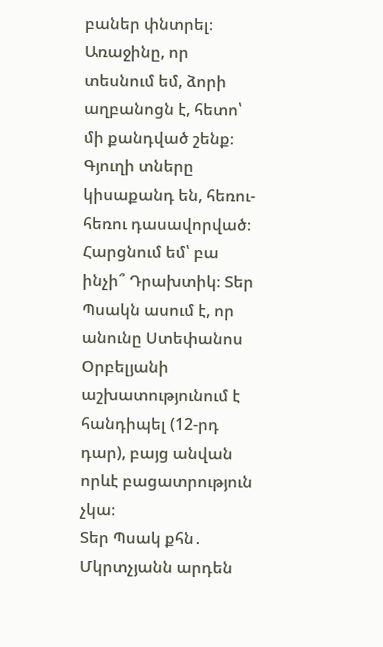բաներ փնտրել։ Առաջինը, որ տեսնում եմ, ձորի աղբանոցն է, հետո՝ մի քանդված շենք։ Գյուղի տները կիսաքանդ են, հեռու-հեռու դասավորված։
Հարցնում եմ՝ բա ինչի՞ Դրախտիկ։ Տեր Պսակն ասում է, որ անունը Ստեփանոս Օրբելյանի աշխատությունում է հանդիպել (12-րդ դար), բայց անվան որևէ բացատրություն չկա։
Տեր Պսակ քհն․ Մկրտչյանն արդեն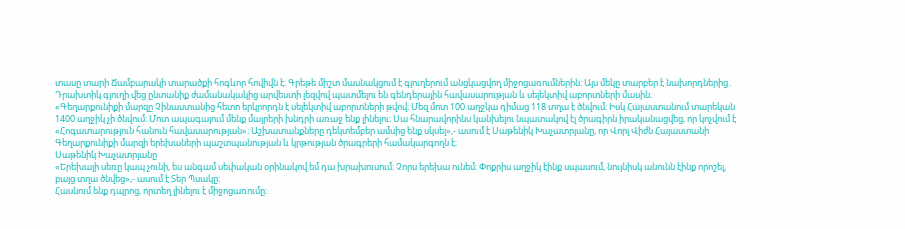տասը տարի Ճամբարակի տարածքի հոգևոր հովիվն է։ Գրեթե միշտ մասնակցում է գյուղերում անցկացվող միջոցառումներին։ Այս մեկը տարբեր է նախորդներից․ Դրախտիկ գյուղի վեց ընտանիք ժամանակակից արվեստի լեզվով պատմելու են գենդերային հավասարության և սելեկտիվ աբորտների մասին։
«Գեղարքունիքի մարզը Չինաստանից հետո երկրորդն է սելեկտիվ աբորտների թվով։ Մեզ մոտ 100 աղջկա դիմաց 118 տղա է ծնվում։ Իսկ Հայաստանում տարեկան 1400 աղջիկ չի ծնվում։ Մոտ ապագայում մենք մայրերի խնդրի առաջ ենք լինելու։ Սա հնարավորինս կանխելու նպատակով էլ ծրագիրն իրականացվեց, որ կոչվում է «Հոգատարություն հանուն հավասարության»։ Աշխատանքները դեկտեմբեր ամսից ենք սկսել»,- ասում է Սաթենիկ Խաչատրյանը, որ Վորլ Վիժն Հայաստանի Գեղարքունիքի մարզի երեխաների պաշտպանության և կրթության ծրագրերի համակարգողն է։
Սաթենիկ Խաչատրյանը
«Երեխայի սեռը կապ չունի, ես անգամ սեփական օրինակով եմ դա խրախուսում։ Չորս երեխա ունեմ։ Փոքրիս աղջիկ էինք սպասում, նույնիսկ անունն էինք որոշել, բայց տղա ծնվեց»,- ասում է Տեր Պսակը։
Հասնում ենք դպրոց, որտեղ լինելու է միջոցառումը։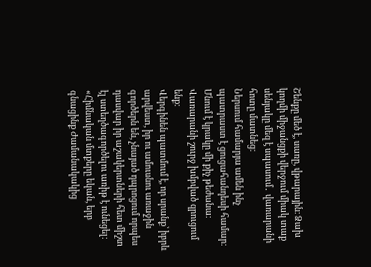Շենքը մեծ է, սառը, վթարային։ Ձախ կողմի միջանցքի վերջում միակ տաք սենյակը մեզ է սպասում․ վառարանի հոտը մատնեց։
Ներսում համարյա ամեն ինչ պատրաստ է ցուցահանդեսի համար։ Մնում է կրակը մի քիչ թեժանա։ Վառարանի շուրջ խմբված զրուցում ենք։
Վերգինեն պատմում է, որ սրանք՝ իբրև արվեստ, իր ու ամուսնու առաջին գործերն են, չնայած դպրոցում որպես դասվար իր աշակերտների հետ միշտ էլ ստեղծագործելու առիթ է ունեցել։
«Հիմնական մտքերը եկան, երբ գնացինք Ժամանակակից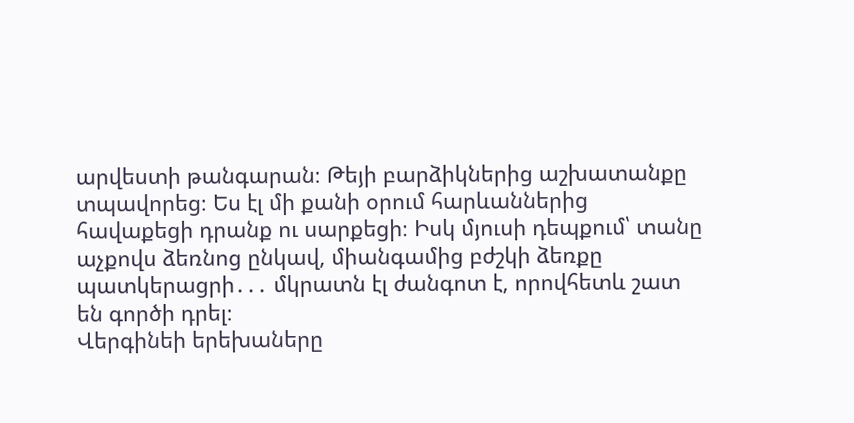արվեստի թանգարան։ Թեյի բարձիկներից աշխատանքը տպավորեց։ Ես էլ մի քանի օրում հարևաններից հավաքեցի դրանք ու սարքեցի։ Իսկ մյուսի դեպքում՝ տանը աչքովս ձեռնոց ընկավ, միանգամից բժշկի ձեռքը պատկերացրի․․․ մկրատն էլ ժանգոտ է, որովհետև շատ են գործի դրել։
Վերգինեի երեխաները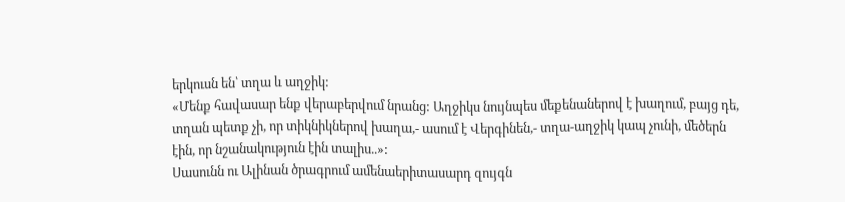երկուսն են՝ տղա և աղջիկ:
«Մենք հավասար ենք վերաբերվում նրանց: Աղջիկս նույնպես մեքենաներով է խաղում, բայց դե, տղան պետք չի, որ տիկնիկներով խաղա,- ասում է Վերգինեն,- տղա-աղջիկ կապ չունի, մեծերն էին, որ նշանակություն էին տալիս..»:
Սասունն ու Ալինան ծրագրում ամենաերիտասարդ զույգն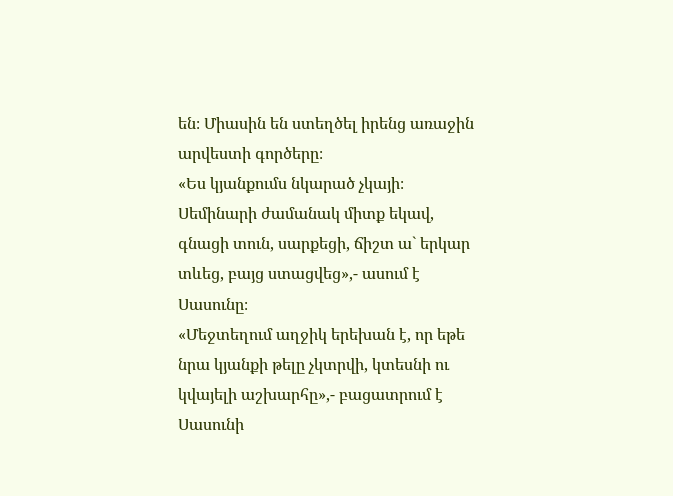են։ Միասին են ստեղծել իրենց առաջին արվեստի գործերը։
«Ես կյանքումս նկարած չկայի։ Սեմինարի ժամանակ միտք եկավ, գնացի տուն, սարքեցի, ճիշտ ա` երկար տևեց, բայց ստացվեց»,- ասում է Սասունը։
«Մեջտեղում աղջիկ երեխան է, որ եթե նրա կյանքի թելը չկտրվի, կտեսնի ու կվայելի աշխարհը»,- բացատրում է Սասունի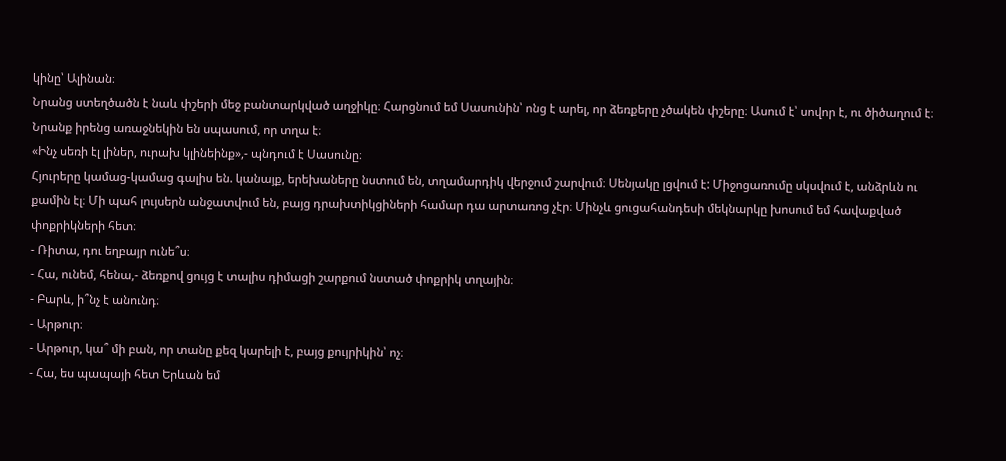կինը՝ Ալինան։
Նրանց ստեղծածն է նաև փշերի մեջ բանտարկված աղջիկը։ Հարցնում եմ Սասունին՝ ոնց է արել, որ ձեռքերը չծակեն փշերը։ Ասում է՝ սովոր է, ու ծիծաղում է։ Նրանք իրենց առաջնեկին են սպասում, որ տղա է։
«Ինչ սեռի էլ լիներ, ուրախ կլինեինք»,- պնդում է Սասունը։
Հյուրերը կամաց-կամաց գալիս են. կանայք, երեխաները նստում են, տղամարդիկ վերջում շարվում։ Սենյակը լցվում է: Միջոցառումը սկսվում է, անձրևն ու քամին էլ։ Մի պահ լույսերն անջատվում են, բայց դրախտիկցիների համար դա արտառոց չէր։ Մինչև ցուցահանդեսի մեկնարկը խոսում եմ հավաքված փոքրիկների հետ։
- Ռիտա, դու եղբայր ունե՞ս։
- Հա, ունեմ, հենա,- ձեռքով ցույց է տալիս դիմացի շարքում նստած փոքրիկ տղային։
- Բարև, ի՞նչ է անունդ։
- Արթուր։
- Արթուր, կա՞ մի բան, որ տանը քեզ կարելի է, բայց քույրիկին՝ ոչ։
- Հա, ես պապայի հետ Երևան եմ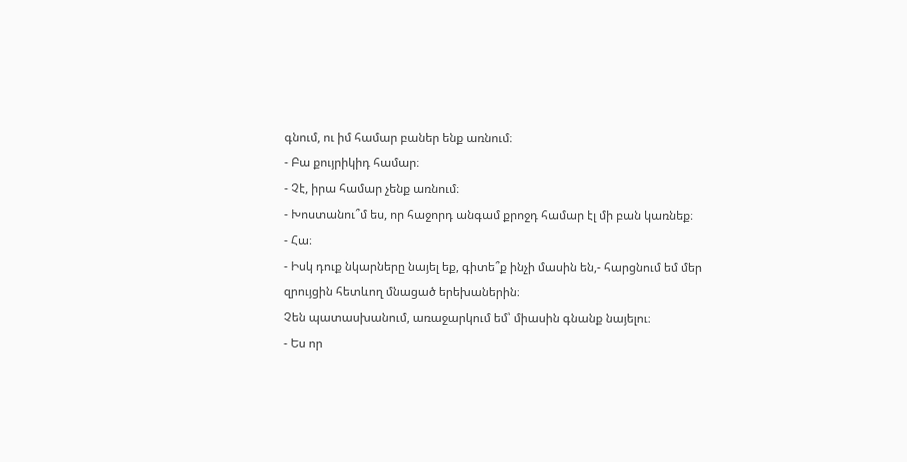գնում, ու իմ համար բաներ ենք առնում։
- Բա քույրիկիդ համար։
- Չէ, իրա համար չենք առնում։
- Խոստանու՞մ ես, որ հաջորդ անգամ քրոջդ համար էլ մի բան կառնեք։
- Հա։
- Իսկ դուք նկարները նայել եք, գիտե՞ք ինչի մասին են,- հարցնում եմ մեր զրույցին հետևող մնացած երեխաներին։
Չեն պատասխանում, առաջարկում եմ՝ միասին գնանք նայելու։
- Ես որ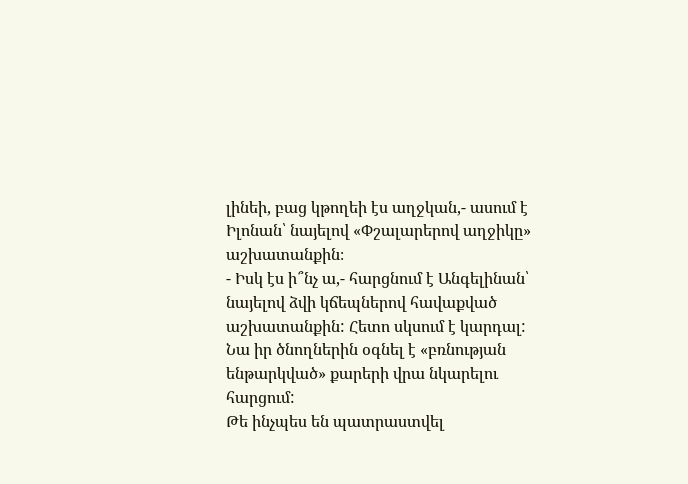լինեի, բաց կթողեի էս աղջկան,- ասում է Իլոնան՝ նայելով «Փշալարերով աղջիկը» աշխատանքին։
- Իսկ էս ի՞նչ ա,- հարցնում է Անգելինան՝ նայելով ձվի կճեպներով հավաքված աշխատանքին: Հետո սկսում է կարդալ: Նա իր ծնողներին օգնել է «բռնության ենթարկված» քարերի վրա նկարելու հարցում:
Թե ինչպես են պատրաստվել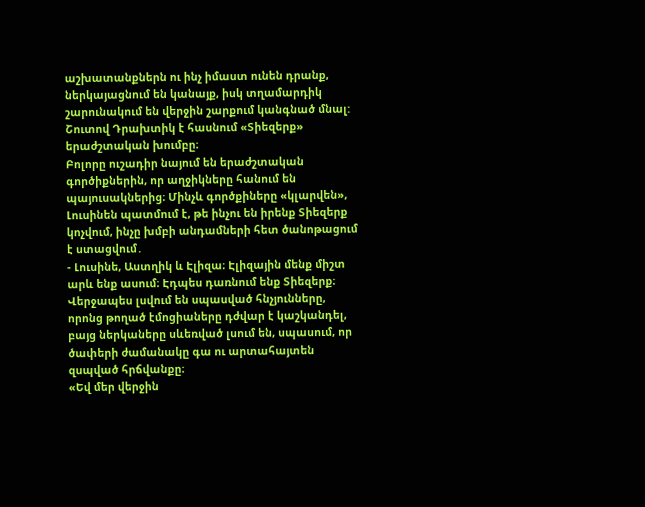աշխատանքներն ու ինչ իմաստ ունեն դրանք, ներկայացնում են կանայք, իսկ տղամարդիկ շարունակում են վերջին շարքում կանգնած մնալ:
Շուտով Դրախտիկ է հասնում «Տիեզերք» երաժշտական խումբը։
Բոլորը ուշադիր նայում են երաժշտական գործիքներին, որ աղջիկները հանում են պայուսակներից։ Մինչև գործքիները «կլարվեն», Լուսինեն պատմում է, թե ինչու են իրենք Տիեզերք կոչվում, ինչը խմբի անդամների հետ ծանոթացում է ստացվում․
- Լուսինե, Աստղիկ և Էլիզա։ Էլիզային մենք միշտ արև ենք ասում։ Էդպես դառնում ենք Տիեզերք։
Վերջապես լսվում են սպասված հնչյունները, որոնց թողած էմոցիաները դժվար է կաշկանդել, բայց ներկաները սևեռված լսում են, սպասում, որ ծափերի ժամանակը գա ու արտահայտեն զսպված հրճվանքը։
«Եվ մեր վերջին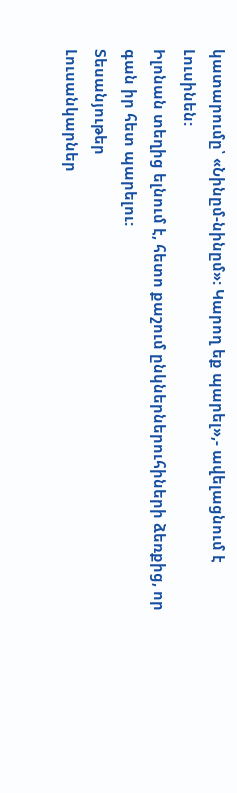կատարումը՝ «Նինըմ-նինըմ»: Կարող եք պարել»,- ավելացնում է Լուսինեն:
Իլոնան տեղից ելնում է, հետո քաշում ընկներներուհիների ձեռքից, որ գան իր հետ պարելու:
Տեսանյութեր
Լուսանկարներ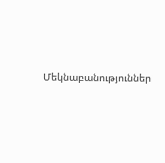Մեկնաբանություններ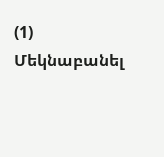(1)
Մեկնաբանել